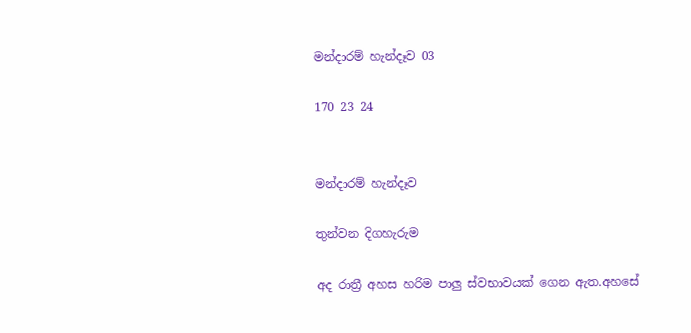මන්දාරම් හැන්දෑව 03

170 23 24


මන්දාරම් හැන්දෑව

තුන්වන දිගහැරුම

අද රාත්‍රී අහස හරිම පාලු ස්වභාවයක් ගෙන ඇත.අහසේ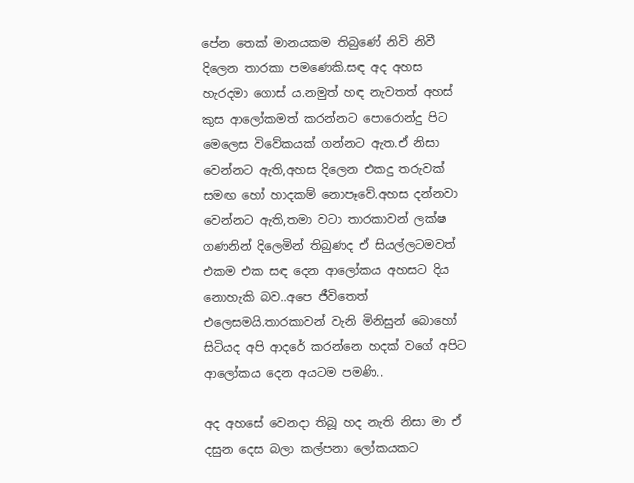පේන තෙක් මානයකම තිබුණේ නිවි නිවී දිලෙන තාරකා පමණෙකි.සඳ අද අහස හැරදමා ගොස් ය.නමුත් හඳ නැවතත් අහස් කුස ආලෝකමත් කරන්නට පොරොන්දු පිට මෙලෙස විවේකයක් ගන්නට ඇත.ඒ නිසා වෙන්නට ඇති,අහස දිලෙන එකදු තරුවක් සමඟ හෝ හාදකම් නොපෑවේ.අහස දන්නවා වෙන්නට ඇති,තමා වටා තාරකාවන් ලක්ෂ ගණනින් දිලෙමින් තිබුණද ඒ සියල්ලටමවත් එකම එක සඳ දෙන ආලෝකය අහසට දිය නොහැකි බව..අපෙ ජීවිතෙත් එලෙසමයි.තාරකාවන් වැනි මිනිසුන් බොහෝ සිටියද අපි ආදරේ කරන්නෙ හදක් වගේ අපිට ආලෝකය දෙන අයටම පමණි..

අද අහසේ වෙනදා තිබූ හද නැති නිසා මා ඒ දසුන දෙස බලා කල්පනා ලෝකයකට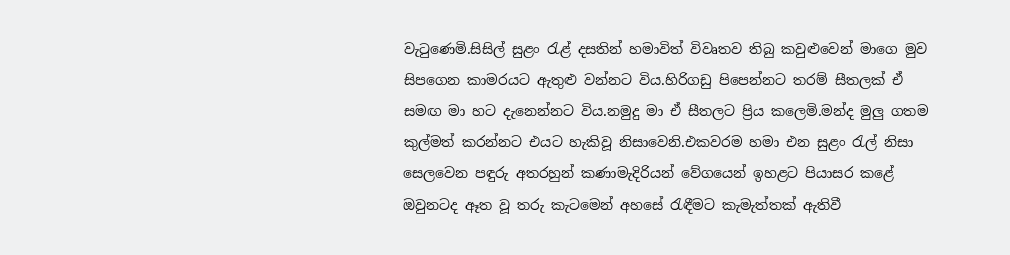වැටුණෙමි.සිසිල් සුළං රැළ් දසතින් හමාවිත් විවෘතව තිබු කවුළුවෙන් මාගෙ මුව සිපගෙන කාමරයට ඇතුළු වන්නට විය.හිරිගඩු පිපෙන්නට තරම් සීතලක් ඒ සමඟ මා හට දැනෙන්නට විය.නමුදු මා ඒ සීතලට ප්‍රිය කලෙමි.මන්ද මුලු ගතම කුල්මත් කරන්නට එයට හැකිවූ නිසාවෙනි.එකවරම හමා එන සුළං රැල් නිසා සෙලවෙන පඳුරු අතරහුන් කණාමැදිරියන් වේගයෙන් ඉහළට පියාසර කළේ ඔවුනටද ඈත වූ තරු කැටමෙන් අහසේ රැඳීමට කැමැත්තක් ඇතිවී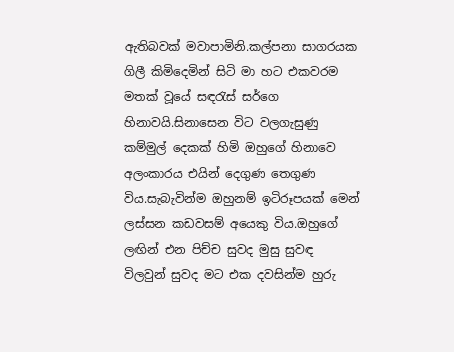ඇතිබවක් මවාපාමිනි.කල්පනා සාගරයක ගිලී කිමිදෙමින් සිටි මා හට එකවරම මතක් වූයේ සඳරැස් සර්ගෙ හිනාවයි.සිනාසෙන විට වලගැසුණු කම්මුල් දෙකක් හිමි ඔහුගේ හිනාවෙ අලංකාරය එයින් දෙගුණ තෙගුණ විය.සැබැවින්ම ඔහුනම් ඉටිරූපයක් මෙන් ලස්සන කඩවසම් අයෙකු විය.ඔහුගේ ලඟින් එන පිච්ච සුවද මුසු සුවඳ විලවුන් සුවද මට එක දවසින්ම හුරු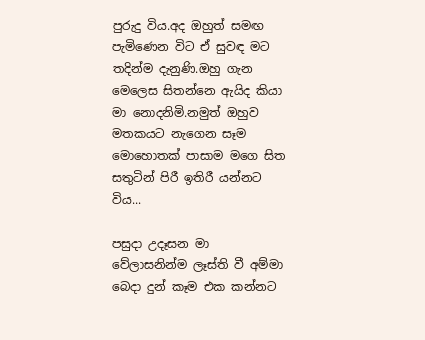පුරුදු විය.අද ඔහුත් සමඟ පැමිණෙන විට ඒ සුවඳ මට තදින්ම දැනුණි.ඔහු ගැන මෙලෙස සිතන්නෙ ඇයිද කියා මා නොදනිමි.නමුත් ඔහුව මතකයට නැගෙන සෑම මොහොතක් පාසාම මගෙ සිත සතුටින් පිරී ඉතිරී යන්නට විය...

පසුදා උදෑසන මා වේලාසනින්ම ලෑස්ති වී අම්මා බෙදා දුන් කෑම එක කන්නට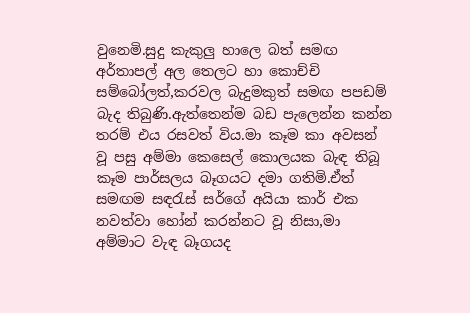වුනෙමි.සුදු කැකුලු හාලෙ බත් සමඟ අර්තාපල් අල තෙලට හා කොච්චි සම්බෝලත්,කරවල බැදුමකුත් සමඟ පපඩම් බැද තිබුණි.ඇත්තෙන්ම බඩ පැලෙන්න කන්න තරම් එය රසවත් විය.මා කෑම කා අවසන් වූ පසු අම්මා කෙසෙල් කොලයක බැඳ තිබූ කෑම පාර්සලය බෑගයට දමා ගතිමි.ඒත් සමඟම සඳරැස් සර්ගේ අයියා කාර් එක නවත්වා හෝන් කරන්නට වූ නිසා,මා අම්මාට වැඳ බෑගයද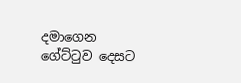දමාගෙන ගේට්ටුව දෙසට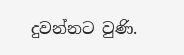දුවන්නට වුණි.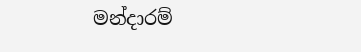මන්දාරම්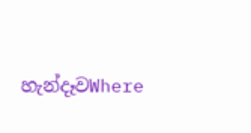හැන්දෑවWhere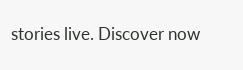stories live. Discover now